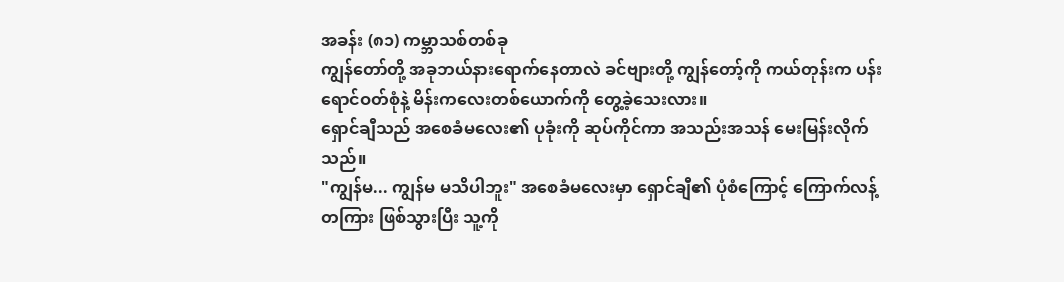အခန်း (၈၁) ကမ္ဘာသစ်တစ်ခု
ကျွန်တော်တို့ အခုဘယ်နားရောက်နေတာလဲ ခင်ဗျားတို့ ကျွန်တော့်ကို ကယ်တုန်းက ပန်းရောင်ဝတ်စုံနဲ့ မိန်းကလေးတစ်ယောက်ကို တွေ့ခဲ့သေးလား။
ရှောင်ချီသည် အစေခံမလေး၏ ပုခုံးကို ဆုပ်ကိုင်ကာ အသည်းအသန် မေးမြန်းလိုက်သည်။
"ကျွန်မ... ကျွန်မ မသိပါဘူး" အစေခံမလေးမှာ ရှောင်ချီ၏ ပုံစံကြောင့် ကြောက်လန့်တကြား ဖြစ်သွားပြီး သူ့ကို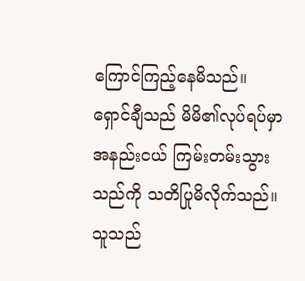ကြောင်ကြည့်နေမိသည်။
ရှောင်ချီသည် မိမိ၏လုပ်ရပ်မှာ အနည်းငယ် ကြမ်းတမ်းသွားသည်ကို သတိပြုမိလိုက်သည်။ သူသည်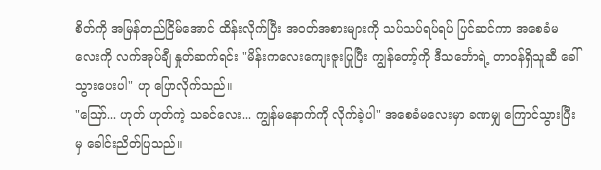စိတ်ကို အမြန်တည်ငြိမ်အောင် ထိန်းလိုက်ပြီး အဝတ်အစားများကို သပ်သပ်ရပ်ရပ် ပြင်ဆင်ကာ အစေခံမလေးကို လက်အုပ်ချီ နှုတ်ဆက်ရင်း "မိန်းကလေးကျေးဇူးပြုပြီး ကျွန်တော့်ကို ဒီသင်္ဘောရဲ့ တာဝန်ရှိသူဆီ ခေါ်သွားပေးပါ" ဟု ပြောလိုက်သည်။
"ဪ... ဟုတ် ဟုတ်ကဲ့ သခင်လေး... ကျွန်မနောက်ကို လိုက်ခဲ့ပါ" အစေခံမလေးမှာ ခဏမျှ ကြောင်သွားပြီးမှ ခေါင်းညိတ်ပြသည်။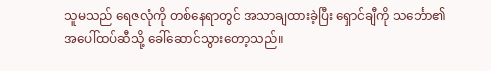သူမသည် ရေဇလုံကို တစ်နေရာတွင် အသာချထားခဲ့ပြီး ရှောင်ချီကို သင်္ဘော၏ အပေါ်ထပ်ဆီသို့ ခေါ်ဆောင်သွားတော့သည်။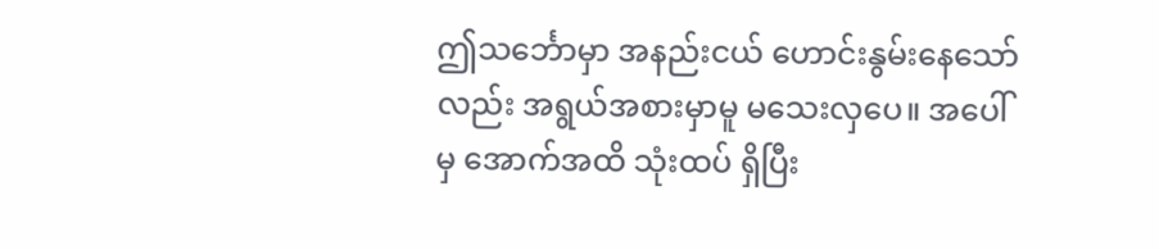ဤသင်္ဘောမှာ အနည်းငယ် ဟောင်းနွမ်းနေသော်လည်း အရွယ်အစားမှာမူ မသေးလှပေ။ အပေါ်မှ အောက်အထိ သုံးထပ် ရှိပြီး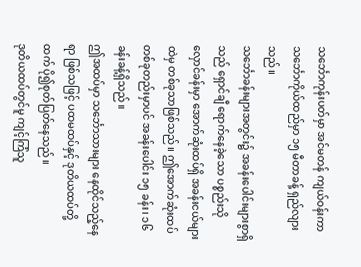သင်္ဘောကုန်းပတ်မှာ အင်မတန် ကျယ်ဝန်းကာ သင်္ဘောကိုယ်ထည်မှာ ၁၅ မီတာခန့် ရှည်လျားသည်။
သင်္ဘောခန်းများအတွင်း၌ အခန်းပေါင်းများစွာရှိသည် ရှောင်ချီ ရောက်နေခဲ့သော ပစ္စည်းသိုလှောင်ခန်းမှာ အောက်ဆုံးထပ်ရှိ အခန်းငယ်များထဲမှ တစ်ခုသာဖြစ်သည်။ ဤအောက်ဆုံးထပ် တစ်ခုတည်းမှာပင် အခန်းပေါင်း ၁၅ ခန်း၊ ၁၆ ခန်းခန့်ရှိသည်။
ဤအထပ်မှာ သင်္ဘောသားများ နေထိုင်သည့်နေရာ ဖြစ်သဖြင့် ပထမထပ်နှင့် ဒုတိယထပ်တို့ထက် ပို၍စုတ်ပြတ်နေသည်။
ဒုတိယထပ်တွင်မူ ကျင့်ကြံသူ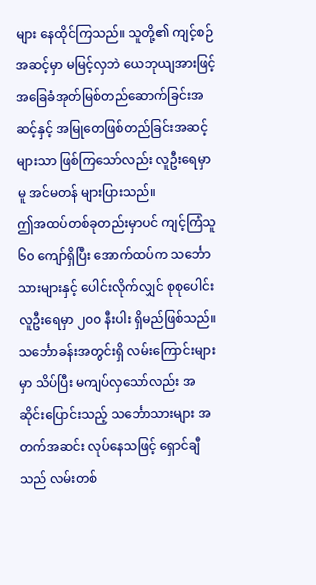များ နေထိုင်ကြသည်။ သူတို့၏ ကျင့်စဉ်အဆင့်မှာ မမြင့်လှဘဲ ယေဘုယျအားဖြင့် အခြေခံအုတ်မြစ်တည်ဆောက်ခြင်းအဆင့်နှင့် အမြုတေဖြစ်တည်ခြင်းအဆင့်များသာ ဖြစ်ကြသော်လည်း လူဦးရေမှာမူ အင်မတန် များပြားသည်။
ဤအထပ်တစ်ခုတည်းမှာပင် ကျင့်ကြံသူ ၆၀ ကျော်ရှိပြီး အောက်ထပ်က သင်္ဘောသားများနှင့် ပေါင်းလိုက်လျှင် စုစုပေါင်း လူဦးရေမှာ ၂၀၀ နီးပါး ရှိမည်ဖြစ်သည်။
သင်္ဘောခန်းအတွင်းရှိ လမ်းကြောင်းများမှာ သိပ်ပြီး မကျပ်လှသော်လည်း အဆိုင်းပြောင်းသည့် သင်္ဘောသားများ အတက်အဆင်း လုပ်နေသဖြင့် ရှောင်ချီသည် လမ်းတစ်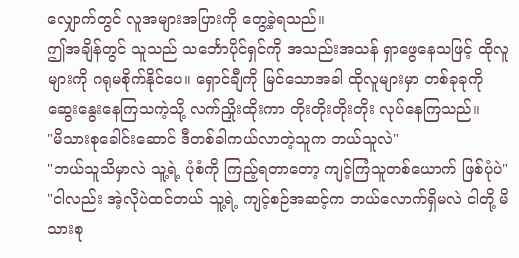လျှောက်တွင် လူအများအပြားကို တွေ့ခဲ့ရသည်။
ဤအချိန်တွင် သူသည် သင်္ဘောပိုင်ရှင်ကို အသည်းအသန် ရှာဖွေနေသဖြင့် ထိုလူများကို ဂရုမစိုက်နိုင်ပေ။ ရှောင်ချီကို မြင်သောအခါ ထိုလူများမှာ တစ်ခုခုကို ဆွေးနွေးနေကြသကဲ့သို့ လက်ညှိုးထိုးကာ တိုးတိုးတိုးတိုး လုပ်နေကြသည်။
"မိသားစုခေါင်းဆောင် ဒီတစ်ခါကယ်လာတဲ့သူက ဘယ်သူလဲ"
"ဘယ်သူသိမှာလဲ သူ့ရဲ့ ပုံစံကို ကြည့်ရတာတော့ ကျင့်ကြံသူတစ်ယောက် ဖြစ်ပုံပဲ"
"ငါလည်း အဲ့လိုပဲထင်တယ် သူ့ရဲ့ ကျင့်စဉ်အဆင့်က ဘယ်လောက်ရှိမလဲ ငါတို့ မိသားစု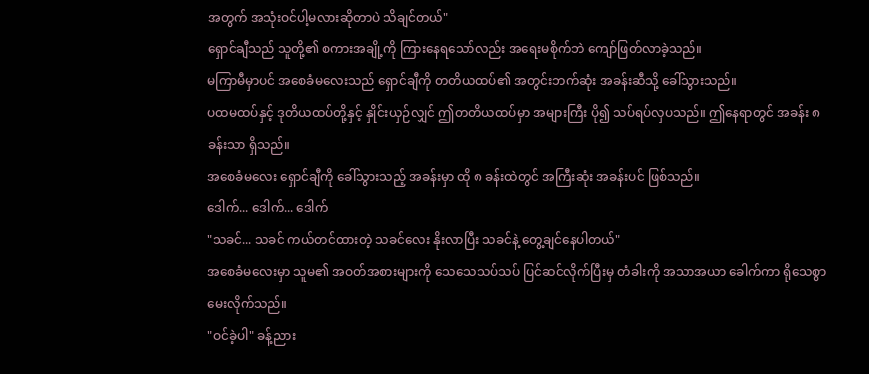အတွက် အသုံးဝင်ပါ့မလားဆိုတာပဲ သိချင်တယ်"
ရှောင်ချီသည် သူတို့၏ စကားအချို့ကို ကြားနေရသော်လည်း အရေးမစိုက်ဘဲ ကျော်ဖြတ်လာခဲ့သည်။
မကြာမီမှာပင် အစေခံမလေးသည် ရှောင်ချီကို တတိယထပ်၏ အတွင်းဘက်ဆုံး အခန်းဆီသို့ ခေါ်သွားသည်။
ပထမထပ်နှင့် ဒုတိယထပ်တို့နှင့် နှိုင်းယှဉ်လျှင် ဤတတိယထပ်မှာ အများကြီး ပို၍ သပ်ရပ်လှပသည်။ ဤနေရာတွင် အခန်း ၈ ခန်းသာ ရှိသည်။
အစေခံမလေး ရှောင်ချီကို ခေါ်သွားသည့် အခန်းမှာ ထို ၈ ခန်းထဲတွင် အကြီးဆုံး အခန်းပင် ဖြစ်သည်။
ဒေါက်... ဒေါက်... ဒေါက်
"သခင်... သခင် ကယ်တင်ထားတဲ့ သခင်လေး နိုးလာပြီး သခင်နဲ့ တွေ့ချင်နေပါတယ်"
အစေခံမလေးမှာ သူမ၏ အဝတ်အစားများကို သေသေသပ်သပ် ပြင်ဆင်လိုက်ပြီးမှ တံခါးကို အသာအယာ ခေါက်ကာ ရိုသေစွာ မေးလိုက်သည်။
"ဝင်ခဲ့ပါ" ခန့်ညား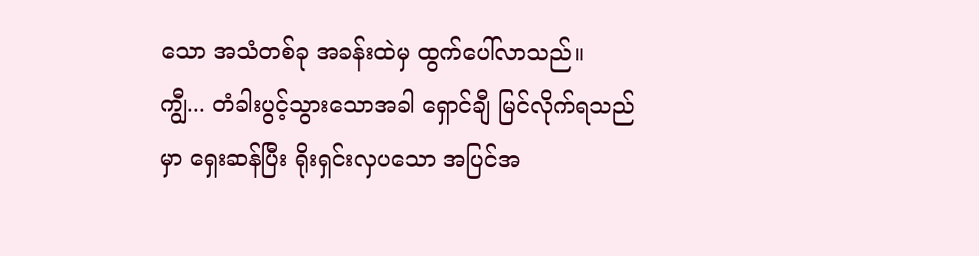သော အသံတစ်ခု အခန်းထဲမှ ထွက်ပေါ်လာသည်။
ကျွီ... တံခါးပွင့်သွားသောအခါ ရှောင်ချီ မြင်လိုက်ရသည်မှာ ရှေးဆန်ပြီး ရိုးရှင်းလှပသော အပြင်အ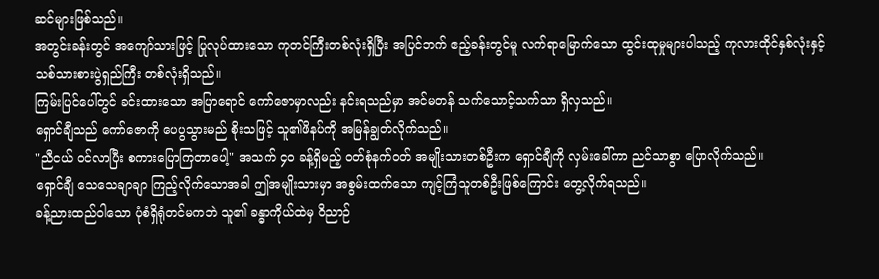ဆင်များဖြစ်သည်။
အတွင်းခန်းတွင် အကျော်သားဖြင့် ပြုလုပ်ထားသော ကုတင်ကြီးတစ်လုံးရှိပြီး အပြင်ဘက် ဧည့်ခန်းတွင်မူ လက်ရာမြောက်သော ထွင်းထုမှုများပါသည့် ကုလားထိုင်နှစ်လုံးနှင့် သစ်သားစားပွဲရှည်ကြီး တစ်လုံးရှိသည်။
ကြမ်းပြင်ပေါ်တွင် ခင်းထားသော အပြာရောင် ကော်ဇောမှာလည်း နင်းရသည်မှာ အင်မတန် သက်သောင့်သက်သာ ရှိလှသည်။
ရှောင်ချီသည် ကော်ဇောကို ပေပွသွားမည် စိုးသဖြင့် သူ၏ဖိနပ်ကို အမြန်ချွတ်လိုက်သည်။
"ညီငယ် ဝင်လာပြီး စကားပြောကြတာပေါ့" အသက် ၄၀ ခန့်ရှိမည့် ဝတ်စုံနက်ဝတ် အမျိုးသားတစ်ဦးက ရှောင်ချီကို လှမ်းခေါ်ကာ ညင်သာစွာ ပြောလိုက်သည်။
ရှောင်ချီ သေသေချာချာ ကြည့်လိုက်သောအခါ ဤအမျိုးသားမှာ အစွမ်းထက်သော ကျင့်ကြံသူတစ်ဦးဖြစ်ကြောင်း တွေ့လိုက်ရသည်။
ခန့်ညားထည်ဝါသော ပုံစံရှိရုံတင်မကဘဲ သူ၏ ခန္ဓာကိုယ်ထဲမှ ဝိညာဉ်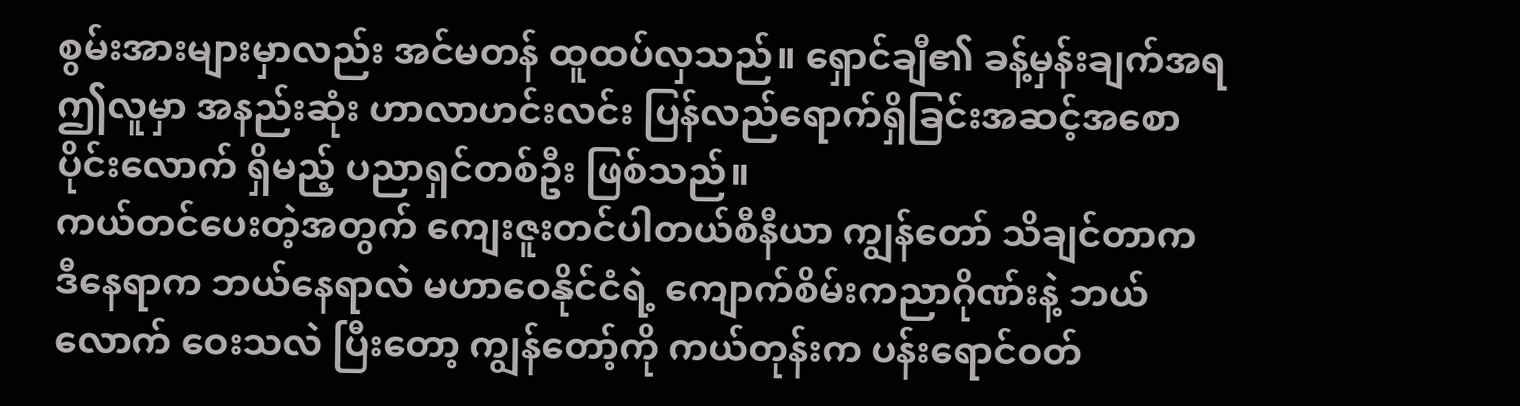စွမ်းအားများမှာလည်း အင်မတန် ထူထပ်လှသည်။ ရှောင်ချီ၏ ခန့်မှန်းချက်အရ ဤလူမှာ အနည်းဆုံး ဟာလာဟင်းလင်း ပြန်လည်ရောက်ရှိခြင်းအဆင့်အစောပိုင်းလောက် ရှိမည့် ပညာရှင်တစ်ဦး ဖြစ်သည်။
ကယ်တင်ပေးတဲ့အတွက် ကျေးဇူးတင်ပါတယ်စီနီယာ ကျွန်တော် သိချင်တာက ဒီနေရာက ဘယ်နေရာလဲ မဟာဝေနိုင်ငံရဲ့ ကျောက်စိမ်းကညာဂိုဏ်းနဲ့ ဘယ်လောက် ဝေးသလဲ ပြီးတော့ ကျွန်တော့်ကို ကယ်တုန်းက ပန်းရောင်ဝတ်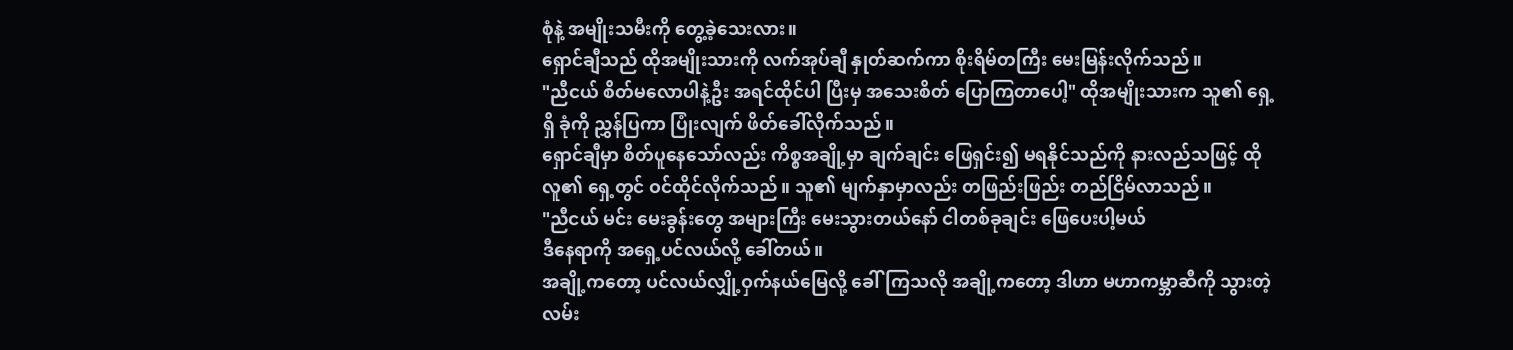စုံနဲ့ အမျိုးသမီးကို တွေ့ခဲ့သေးလား။
ရှောင်ချီသည် ထိုအမျိုးသားကို လက်အုပ်ချီ နှုတ်ဆက်ကာ စိုးရိမ်တကြီး မေးမြန်းလိုက်သည်။
"ညီငယ် စိတ်မလောပါနဲ့ဦး အရင်ထိုင်ပါ ပြီးမှ အသေးစိတ် ပြောကြတာပေါ့" ထိုအမျိုးသားက သူ၏ ရှေ့ရှိ ခုံကို ညွှန်ပြကာ ပြုံးလျက် ဖိတ်ခေါ်လိုက်သည်။
ရှောင်ချီမှာ စိတ်ပူနေသော်လည်း ကိစ္စအချို့မှာ ချက်ချင်း ဖြေရှင်း၍ မရနိုင်သည်ကို နားလည်သဖြင့် ထိုလူ၏ ရှေ့တွင် ဝင်ထိုင်လိုက်သည်။ သူ၏ မျက်နှာမှာလည်း တဖြည်းဖြည်း တည်ငြိမ်လာသည်။
"ညီငယ် မင်း မေးခွန်းတွေ အများကြီး မေးသွားတယ်နော် ငါတစ်ခုချင်း ဖြေပေးပါ့မယ်
ဒီနေရာကို အရှေ့ပင်လယ်လို့ ခေါ်တယ်။
အချို့ကတော့ ပင်လယ်လျှို့ဝှက်နယ်မြေလို့ ခေါ်ကြသလို အချို့ကတော့ ဒါဟာ မဟာကမ္ဘာဆီကို သွားတဲ့ လမ်း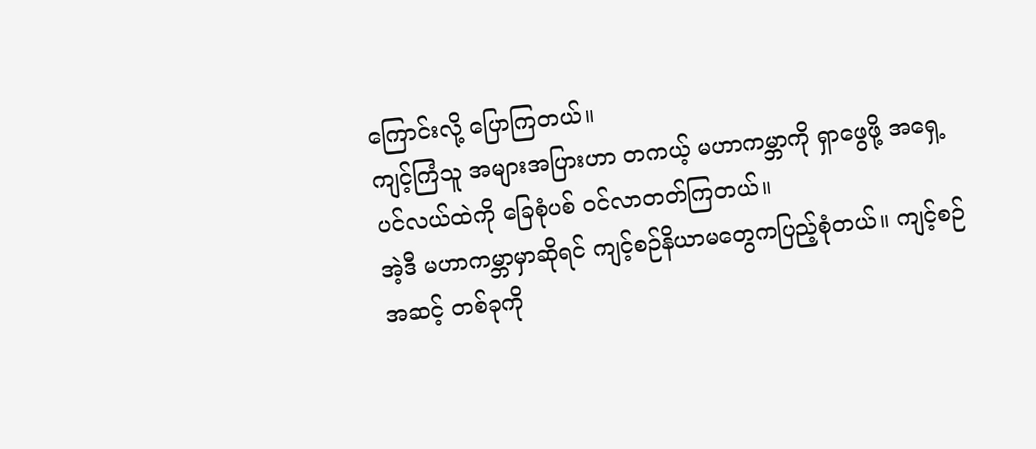ကြောင်းလို့ ပြောကြတယ်။
ကျင့်ကြံသူ အများအပြားဟာ တကယ့် မဟာကမ္ဘာကို ရှာဖွေဖို့ အရှေ့ပင်လယ်ထဲကို ခြေစုံပစ် ဝင်လာတတ်ကြတယ်။
အဲ့ဒီ မဟာကမ္ဘာမှာဆိုရင် ကျင့်စဉ်နိယာမတွေကပြည့်စုံတယ်။ ကျင့်စဉ်အဆင့် တစ်ခုကို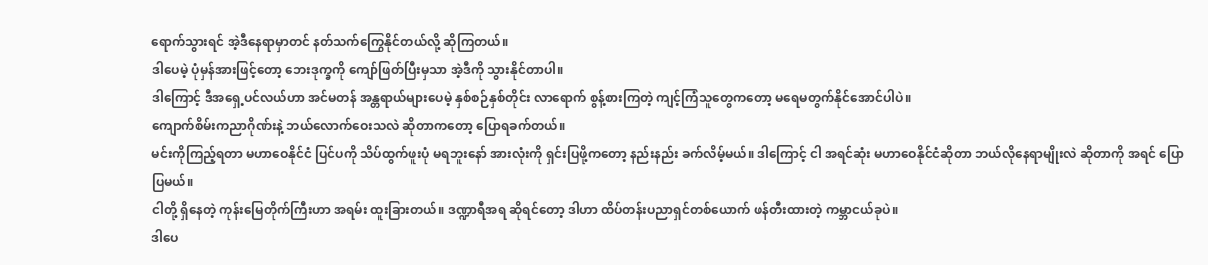ရောက်သွားရင် အဲ့ဒီနေရာမှာတင် နတ်သက်ကြွေနိုင်တယ်လို့ ဆိုကြတယ်။
ဒါပေမဲ့ ပုံမှန်အားဖြင့်တော့ ဘေးဒုက္ခကို ကျော်ဖြတ်ပြီးမှသာ အဲ့ဒီကို သွားနိုင်တာပါ။
ဒါကြောင့် ဒီအရှေ့ပင်လယ်ဟာ အင်မတန် အန္တရာယ်များပေမဲ့ နှစ်စဉ်နှစ်တိုင်း လာရောက် စွန့်စားကြတဲ့ ကျင့်ကြံသူတွေကတော့ မရေမတွက်နိုင်အောင်ပါပဲ။
ကျောက်စိမ်းကညာဂိုဏ်းနဲ့ ဘယ်လောက်ဝေးသလဲ ဆိုတာကတော့ ပြောရခက်တယ်။
မင်းကိုကြည့်ရတာ မဟာဝေနိုင်ငံ ပြင်ပကို သိပ်ထွက်ဖူးပုံ မရဘူးနော် အားလုံးကို ရှင်းပြဖို့ကတော့ နည်းနည်း ခက်လိမ့်မယ်။ ဒါကြောင့် ငါ အရင်ဆုံး မဟာဝေနိုင်ငံဆိုတာ ဘယ်လိုနေရာမျိုးလဲ ဆိုတာကို အရင် ပြောပြမယ်။
ငါတို့ ရှိနေတဲ့ ကုန်းမြေတိုက်ကြီးဟာ အရမ်း ထူးခြားတယ်။ ဒဏ္ဍာရီအရ ဆိုရင်တော့ ဒါဟာ ထိပ်တန်းပညာရှင်တစ်ယောက် ဖန်တီးထားတဲ့ ကမ္ဘာငယ်ခုပဲ။
ဒါပေ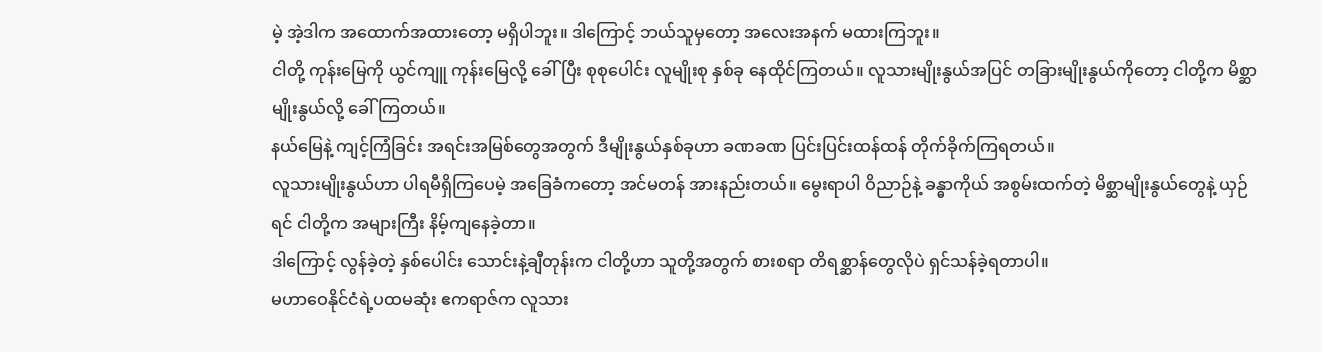မဲ့ အဲ့ဒါက အထောက်အထားတော့ မရှိပါဘူး။ ဒါကြောင့် ဘယ်သူမှတော့ အလေးအနက် မထားကြဘူး။
ငါတို့ ကုန်းမြေကို ယွင်ကျူ ကုန်းမြေလို့ ခေါ်ပြီး စုစုပေါင်း လူမျိုးစု နှစ်ခု နေထိုင်ကြတယ်။ လူသားမျိုးနွယ်အပြင် တခြားမျိုးနွယ်ကိုတော့ ငါတို့က မိစ္ဆာမျိုးနွယ်လို့ ခေါ်ကြတယ်။
နယ်မြေနဲ့ ကျင့်ကြံခြင်း အရင်းအမြစ်တွေအတွက် ဒီမျိုးနွယ်နှစ်ခုဟာ ခဏခဏ ပြင်းပြင်းထန်ထန် တိုက်ခိုက်ကြရတယ်။
လူသားမျိုးနွယ်ဟာ ပါရမီရှိကြပေမဲ့ အခြေခံကတော့ အင်မတန် အားနည်းတယ်။ မွေးရာပါ ဝိညာဉ်နဲ့ ခန္ဓာကိုယ် အစွမ်းထက်တဲ့ မိစ္ဆာမျိုးနွယ်တွေနဲ့ ယှဉ်ရင် ငါတို့က အများကြီး နိမ့်ကျနေခဲ့တာ။
ဒါကြောင့် လွန်ခဲ့တဲ့ နှစ်ပေါင်း သောင်းနဲ့ချီတုန်းက ငါတို့ဟာ သူတို့အတွက် စားစရာ တိရစ္ဆာန်တွေလိုပဲ ရှင်သန်ခဲ့ရတာပါ။
မဟာဝေနိုင်ငံရဲ့ပထမဆုံး ဧကရာဇ်က လူသား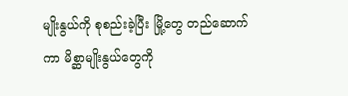မျိုးနွယ်ကို စုစည်းခဲ့ပြီး မြို့တွေ တည်ဆောက်ကာ မိစ္ဆာမျိုးနွယ်တွေကို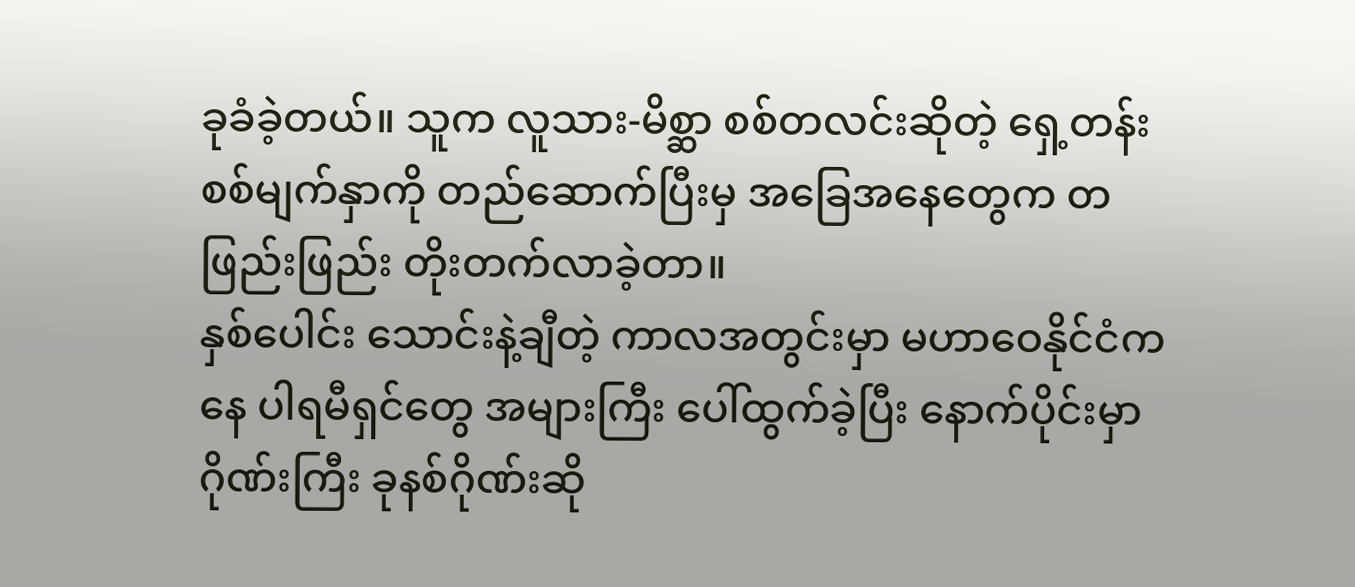ခုခံခဲ့တယ်။ သူက လူသား-မိစ္ဆာ စစ်တလင်းဆိုတဲ့ ရှေ့တန်းစစ်မျက်နှာကို တည်ဆောက်ပြီးမှ အခြေအနေတွေက တဖြည်းဖြည်း တိုးတက်လာခဲ့တာ။
နှစ်ပေါင်း သောင်းနဲ့ချီတဲ့ ကာလအတွင်းမှာ မဟာဝေနိုင်ငံကနေ ပါရမီရှင်တွေ အများကြီး ပေါ်ထွက်ခဲ့ပြီး နောက်ပိုင်းမှာ ဂိုဏ်းကြီး ခုနစ်ဂိုဏ်းဆို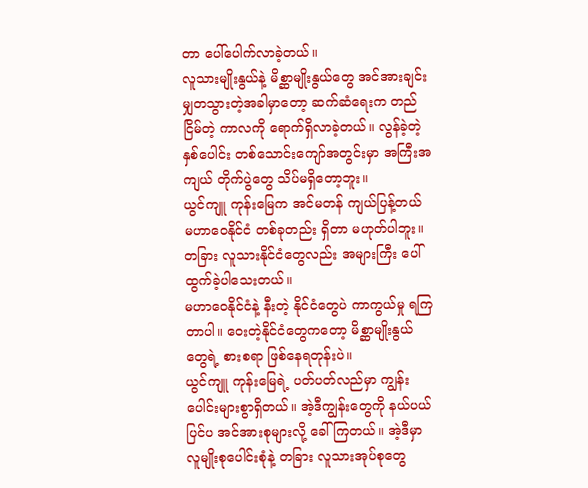တာ ပေါ်ပေါက်လာခဲ့တယ်။
လူသားမျိုးနွယ်နဲ့ မိစ္ဆာမျိုးနွယ်တွေ အင်အားချင်း မျှတသွားတဲ့အခါမှာတော့ ဆက်ဆံရေးက တည်ငြိမ်တဲ့ ကာလကို ရောက်ရှိလာခဲ့တယ်။ လွန်ခဲ့တဲ့ နှစ်ပေါင်း တစ်သောင်းကျော်အတွင်းမှာ အကြီးအကျယ် တိုက်ပွဲတွေ သိပ်မရှိတော့ဘူး။
ယွင်ကျူ ကုန်းမြေက အင်မတန် ကျယ်ပြန့်တယ် မဟာဝေနိုင်ငံ တစ်ခုတည်း ရှိတာ မဟုတ်ပါဘူး။ တခြား လူသားနိုင်ငံတွေလည်း အများကြီး ပေါ်ထွက်ခဲ့ပါသေးတယ်။
မဟာဝေနိုင်ငံနဲ့ နီးတဲ့ နိုင်ငံတွေပဲ ကာကွယ်မှု ရကြတာပါ။ ဝေးတဲ့နိုင်ငံတွေကတော့ မိစ္ဆာမျိုးနွယ်တွေရဲ့ စားစရာ ဖြစ်နေရတုန်းပဲ။
ယွင်ကျူ ကုန်းမြေရဲ့ ပတ်ပတ်လည်မှာ ကျွန်းပေါင်းများစွာရှိတယ်။ အဲ့ဒီကျွန်းတွေကို နယ်ပယ်ပြင်ပ အင်အားစုများလို့ ခေါ်ကြတယ်။ အဲ့ဒီမှာ လူမျိုးစုပေါင်းစုံနဲ့ တခြား လူသားအုပ်စုတွေ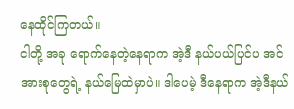နေထိုင်ကြတယ်။
ငါတို့ အခု ရောက်နေတဲ့နေရာက အဲ့ဒီ နယ်ပယ်ပြင်ပ အင်အားစုတွေရဲ့ နယ်မြေထဲမှာပဲ။ ဒါပေမဲ့ ဒီနေရာက အဲ့ဒီနယ်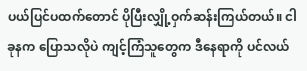ပယ်ပြင်ပထက်တောင် ပိုပြီးလျှို့ဝှက်ဆန်းကြယ်တယ်။ ငါ ခုနက ပြောသလိုပဲ ကျင့်ကြံသူတွေက ဒီနေရာကို ပင်လယ်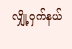လျှို့ဝှက်နယ်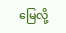မြေလို့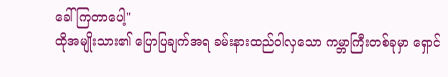ခေါ်ကြတာပေါ့"
ထိုအမျိုးသား၏ ပြောပြချက်အရ ခမ်းနားထည်ဝါလှသော ကမ္ဘာကြီးတစ်ခုမှာ ရှောင်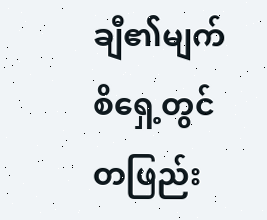ချီ၏မျက်စိရှေ့တွင် တဖြည်း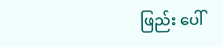ဖြည်း ပေါ်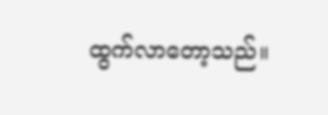ထွက်လာတော့သည်။